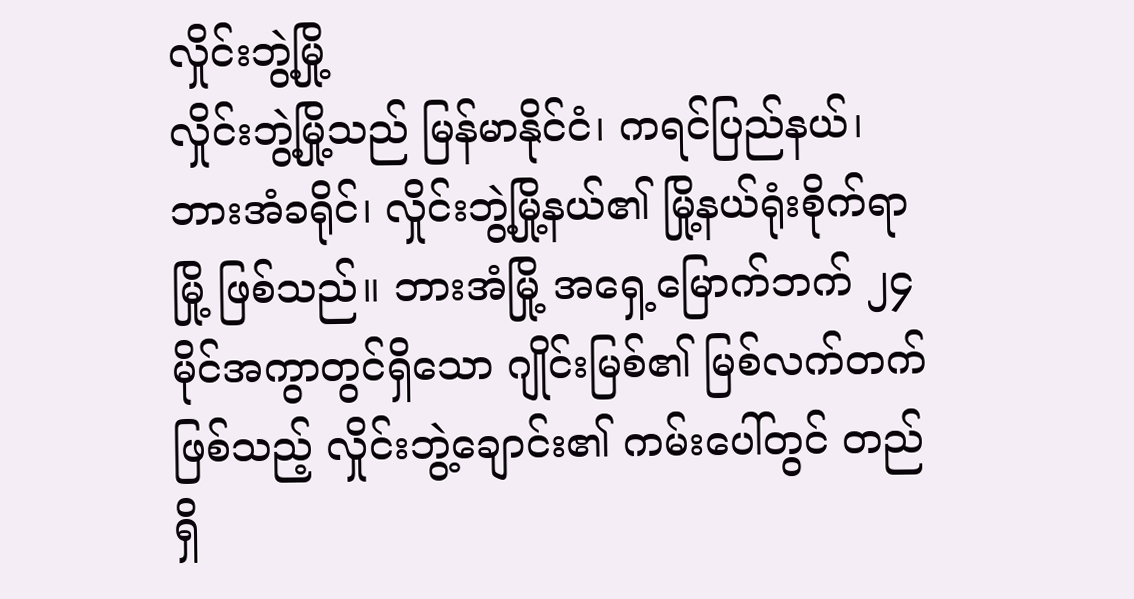လှိုင်းဘွဲ့မြို့
လှိုင်းဘွဲ့မြို့သည် မြန်မာနိုင်ငံ၊ ကရင်ပြည်နယ်၊ ဘားအံခရိုင်၊ လှိုင်းဘွဲ့မြို့နယ်၏ မြို့နယ်ရုံးစိုက်ရာမြို့ ဖြစ်သည်။ ဘားအံမြို့ အရှေ့မြောက်ဘက် ၂၄ မိုင်အကွာတွင်ရှိသော ဂျိုင်းမြစ်၏ မြစ်လက်တက်ဖြစ်သည့် လှိုင်းဘွဲ့ချောင်း၏ ကမ်းပေါ်တွင် တည်ရှိ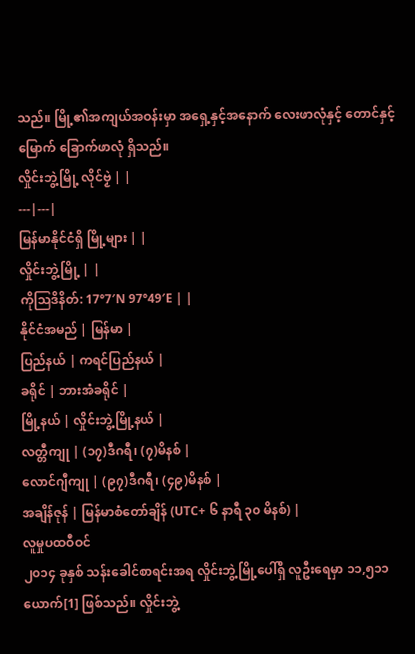သည်။ မြို့၏အကျယ်အဝန်းမှာ အရှေ့နှင့်အနောက် လေးဖာလုံနှင့် တောင်နှင့်မြောက် ခြောက်ဖာလုံ ရှိသည်။
လှိုင်းဘွဲ့မြို့ လိုၚ်ဗၟဲ | |
---|---|
မြန်မာနိုင်ငံရှိ မြို့များ | |
လှိုင်းဘွဲ့မြို့ | |
ကိုဩဒိနိတ်: 17°7′N 97°49′E | |
နိုင်ငံအမည် | မြန်မာ |
ပြည်နယ် | ကရင်ပြည်နယ် |
ခရိုင် | ဘားအံခရိုင် |
မြို့နယ် | လှိုင်းဘွဲ့မြို့နယ် |
လတ္တီကျု | (၁၇)ဒီဂရီ၊ (၇)မိနစ် |
လောင်ဂျီကျု | (၉၇)ဒီဂရီ၊ (၄၉)မိနစ် |
အချိန်ဇုန် | မြန်မာစံတော်ချိန် (UTC+ ၆ နာရီ ၃၀ မိနစ်) |
လူမှုပထဝီဝင်
၂၀၁၄ ခုနှစ် သန်းခေါင်စာရင်းအရ လှိုင်းဘွဲ့မြို့ပေါ်ရှိ လူဦးရေမှာ ၁၁,၅၁၁ ယောက်[1] ဖြစ်သည်။ လှိုင်းဘွဲ့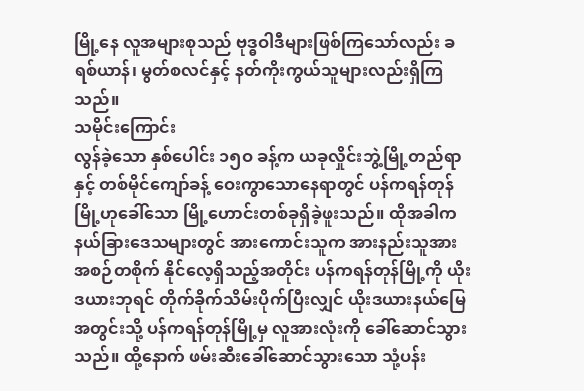မြို့နေ လူအများစုသည် ဗုဒ္ဓဝါဒီများဖြစ်ကြသော်လည်း ခရစ်ယာန်၊ မွတ်စလင်နှင့် နတ်ကိုးကွယ်သူများလည်းရှိကြသည်။
သမိုင်းကြောင်း
လွန်ခဲ့သော နှစ်ပေါင်း ၁၅ဝ ခန့်က ယခုလှိုင်းဘွဲ့မြို့တည်ရာနှင့် တစ်မိုင်ကျော်ခန့် ဝေးကွာသောနေရာတွင် ပန်ကရန်တုန်မြို့ဟုခေါ်သော မြို့ဟောင်းတစ်ခုရှိခဲ့ဖူးသည်။ ထိုအခါက နယ်ခြားဒေသများတွင် အားကောင်းသူက အားနည်းသူအား အစဉ်တစိုက် နိုင်လေ့ရှိသည့်အတိုင်း ပန်ကရန်တုန်မြို့ကို ယိုးဒယားဘုရင် တိုက်ခိုက်သိမ်းပိုက်ပြီးလျှင် ယိုးဒယားနယ်မြေ အတွင်းသို့ ပန်ကရန်တုန်မြို့မှ လူအားလုံးကို ခေါ်ဆောင်သွားသည်။ ထို့နောက် ဖမ်းဆီးခေါ်ဆောင်သွားသော သုံ့ပန်း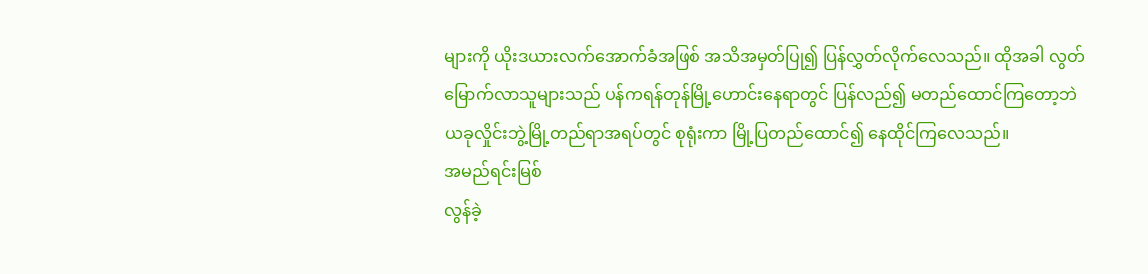များကို ယိုးဒယားလက်အောက်ခံအဖြစ် အသိအမှတ်ပြု၍ ပြန်လွှတ်လိုက်လေသည်။ ထိုအခါ လွတ်မြောက်လာသူများသည် ပန်ကရန်တုန်မြို့ဟောင်းနေရာတွင် ပြန်လည်၍ မတည်ထောင်ကြတော့ဘဲ ယခုလှိုင်းဘွဲ့မြို့တည်ရာအရပ်တွင် စုရုံးကာ မြို့ပြတည်ထောင်၍ နေထိုင်ကြလေသည်။
အမည်ရင်းမြစ်
လွန်ခဲ့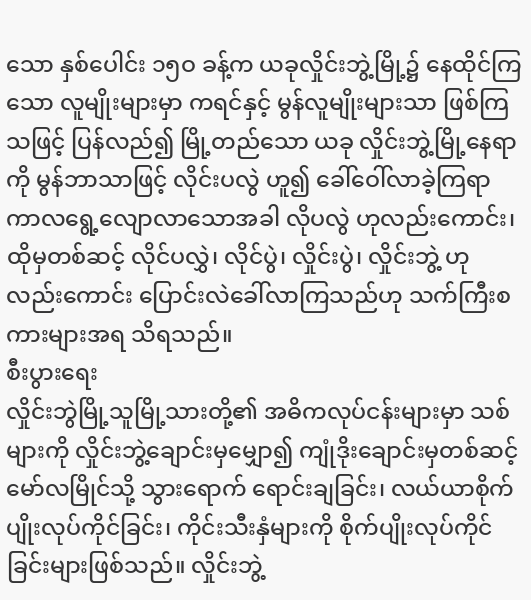သော နှစ်ပေါင်း ၁၅ဝ ခန့်က ယခုလှိုင်းဘွဲ့မြို့၌ နေထိုင်ကြသော လူမျိုးများမှာ ကရင်နှင့် မွန်လူမျိုးများသာ ဖြစ်ကြသဖြင့် ပြန်လည်၍ မြို့တည်သော ယခု လှိုင်းဘွဲ့မြို့နေရာကို မွန်ဘာသာဖြင့် လိုင်းပလွဲ ဟူ၍ ခေါ်ဝေါ်လာခဲ့ကြရာ ကာလရွေ့လျောလာသောအခါ လိုပလွဲ ဟုလည်းကောင်း၊ ထိုမှတစ်ဆင့် လိုင်ပလွှဲ၊ လိုင်ပွဲ၊ လှိုင်းပွဲ၊ လှိုင်းဘွဲ့ ဟုလည်းကောင်း ပြောင်းလဲခေါ်လာကြသည်ဟု သက်ကြီးစကားများအရ သိရသည်။
စီးပွားရေး
လှိုင်းဘွဲမြို့သူမြို့သားတို့၏ အဓိကလုပ်ငန်းများမှာ သစ်များကို လှိုင်းဘွဲ့ချောင်းမှမျှော၍ ကျုံဒိုးချောင်းမှတစ်ဆင့် မော်လမြိုင်သို့ သွားရောက် ရောင်းချခြင်း၊ လယ်ယာစိုက်ပျိုးလုပ်ကိုင်ခြင်း၊ ကိုင်းသီးနှံများကို စိုက်ပျိုးလုပ်ကိုင်ခြင်းများဖြစ်သည်။ လှိုင်းဘွဲ့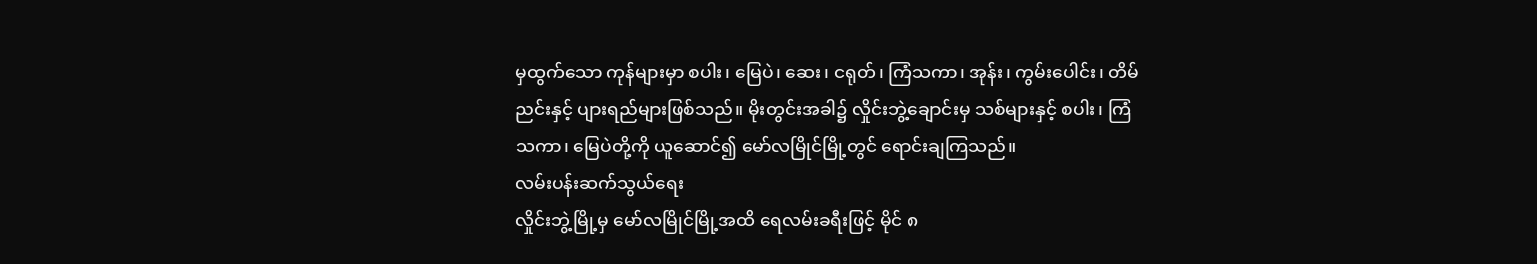မှထွက်သော ကုန်များမှာ စပါး၊ မြေပဲ၊ ဆေး၊ ငရုတ်၊ ကြံသကာ၊ အုန်း၊ ကွမ်းပေါင်း၊ တိမ်ညင်းနှင့် ပျားရည်များဖြစ်သည်။ မိုးတွင်းအခါ၌ လှိုင်းဘွဲ့ချောင်းမှ သစ်များနှင့် စပါး၊ ကြံသကာ၊ မြေပဲတို့ကို ယူဆောင်၍ မော်လမြိုင်မြို့တွင် ရောင်းချကြသည်။
လမ်းပန်းဆက်သွယ်ရေး
လှိုင်းဘွဲ့မြို့မှ မော်လမြိုင်မြို့အထိ ရေလမ်းခရီးဖြင့် မိုင် ၈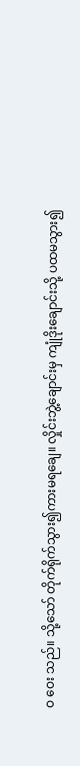ဝ ဝေး သည်။ သို့သော် တိုက်ရိုက်သွား၍ကားမရချေ။ လှိုင်းဘွဲ့ချောင်းမှ ကျုံဒိုးချောင်းသို့ ပထမသွား၍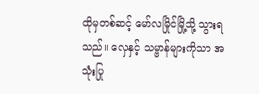ထိုမှတစ်ဆင့် မော်လမြိုင်မြို့သို့ သွားရသည်။ လှေနှင့် သမ္ဗာန်များကိုသာ အသုံးပြု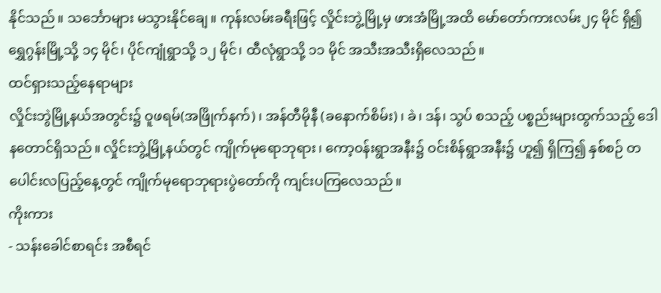နိုင်သည်။ သင်္ဘောများ မသွားနိုင်ချေ။ ကုန်းလမ်းခရီးဖြင့် လှိုင်းဘွဲ့မြို့မှ ဖားအံမြို့အထိ မော်တော်ကားလမ်း၂၄ မိုင် ရှိ၍ ရွှေဂွန်းမြို့သို့ ၁၄ မိုင်၊ ပိုင်ကျုံရွာသို့ ၁၂ မိုင်၊ ထီလုံရွာသို့ ၁၁ မိုင် အသီးအသီးရှိလေသည်။
ထင်ရှားသည့်နေရာများ
လှိုင်းဘွဲမြို့နယ်အတွင်း၌ ဝူဖရမ်(အဖြိုက်နက်)၊ အန်တီမိုနီ (ခနောက်စိမ်း)၊ ခဲ၊ ဒန်၊ သွပ် စသည့် ပစ္စည်းများထွက်သည့် ဒေါနတောင်ရှိသည်။ လှိုင်းဘွဲ့မြို့နယ်တွင် ကျိုက်မုရောဘုရား၊ ကော့၀န်းရွာအနီး၌ ဝင်းစိန်ရွာအနီး၌ ဟူ၍ ရှိကြ၍ နှစ်စဉ် တပေါင်းလပြည့်နေ့တွင် ကျိုက်မုရောဘုရားပွဲတော်ကို ကျင်းပကြလေသည်။
ကိုးကား
- သန်းခေါင်စာရင်း အစီရင်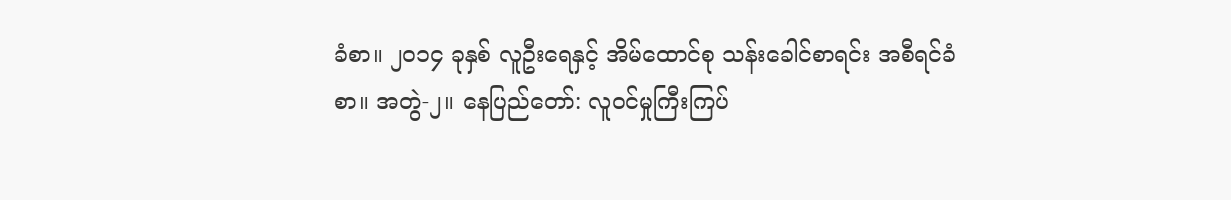ခံစာ။ ၂၀၁၄ ခုနှစ် လူဦးရေနှင့် အိမ်ထောင်စု သန်းခေါင်စာရင်း အစီရင်ခံစာ။ အတွဲ-၂။ နေပြည်တော်: လူဝင်မှုကြီးကြပ်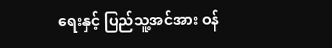ရေးနှင့် ပြည်သူ့အင်အား ဝန်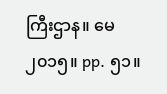ကြီးဌာန။ မေ ၂၀၁၅။ pp. ၅၁။